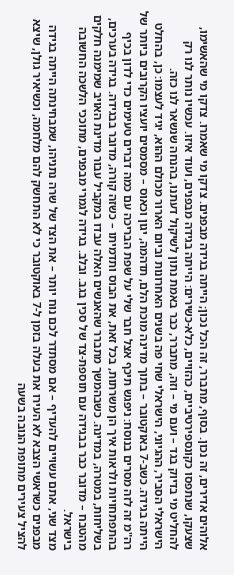אלוהים אדירים, זה נכון. בסוף, מתברר, זה הכל נכון; הייתה בגידה מבפנים. צדקו מי שאמרו. צדקו מי שהאשימו, שצעקו, שנתפסו כקונספירטיביים, כהזויים, כלא-כשירים: הייתה בגידה מבפנים, ועוד איזו. עכשיו נותר לנו רק להחליט מי בדיוק בגד – ועם מי – וזה, מתברר, כבר באמת נתון לשיקול דעתנו, בהנחה שנשאר לנו כזה.
הישראלי הסביר, ההגיוני, הישראלי שחי פה בשנים האחרונות וביום הארור מכולם ההוא, יגיד לעצמו: כן, בהחלט הייתה בגידה. כשב-7 באוקטובר – בתוך מדינה מוכת הלם, תדהמה, יגון וכאוס – מסמסים יועציו הקרובים ביותר של רה"מ זה לזה מסרים בנוסח: ניפגש תיכף אצל חבר שלי על שפת הבריכה עם כמה דברים טעימים כדי לדון בכיף בהתפתחויות ולראות איך הן משרתות, בכל זאת, את הבוס ותדמיתו – כשזה קורה, מדובר בבגידה. בגידה בערכים, בשליחות, במטרה, במדינה. כשבהמשך מתברר שהאנשים האלה עבדו במקביל עבור מדינת האויב שמימנה חלקים מהטבח – מדובר כבר בבגידה עם תוספת-צד של סכין בגב. ובלב. בגידה לגמרי מבפנים, מתוככי הלשכה החשובה בישראל.
מצד שני, אתם עשויים להעדיף – אם מסתדר לכם נוח יותר – את הצד של שרה נתניהו, שמבחינתה הייתה בגידה מבפנים כשראשי הצבא לא העירו את בעלה בזמן ל-7 באוקטובר כי לא התחשק להם מלחמה, וכשיאיר גולן, שיצא להציל צעירים מתופת הנובה בשעה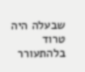שבעלה היה טרוד בלהתעורר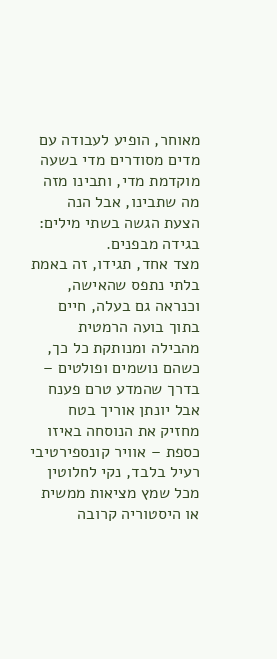מאוחר, הופיע לעבודה עם מדים מסודרים מדי בשעה מוקדמת מדי, ותבינו מזה מה שתבינו, אבל הנה הצעת הגשה בשתי מילים: בגידה מבפנים.
מצד אחד, תגידו, זה באמת בלתי נתפס שהאישה, וכנראה גם בעלה, חיים בתוך בועה הרמטית מהבילה ומנותקת כל כך, כשהם נושמים ופולטים – בדרך שהמדע טרם פענח אבל יונתן אוריך בטח מחזיק את הנוסחה באיזו כספת – אוויר קונספירטיבי רעיל בלבד, נקי לחלוטין מכל שמץ מציאות ממשית או היסטוריה קרובה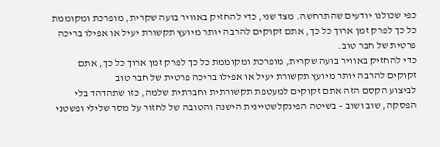כפי שכולנו יודעים שהתרחשה. מצד שני, כדי להחזיק באוויר בועה שקרית, מופרכת ומקוממת כל כך לפרק זמן ארוך כל כך, אתם זקוקים להרבה יותר מיועץ תקשורת יעיל או אפילו בריכה פרטית של חבר טוב.
כדי להחזיק באוויר בועה שקרית, מופרכת ומקוממת כל כך לפרק זמן ארוך כל כך, אתם זקוקים להרבה יותר מיועץ תקשורת יעיל או אפילו בריכה פרטית של חבר טוב
לביצוע הקסם הזה אתם זקוקים למעטפת תקשורתית וחברתית שלמה, כזו שתהדהד בלי הפסקה, שוב ושוב – בשיטה הפינקלשטיינית הישנה והטובה של לחזור על מסר שלילי ופשטני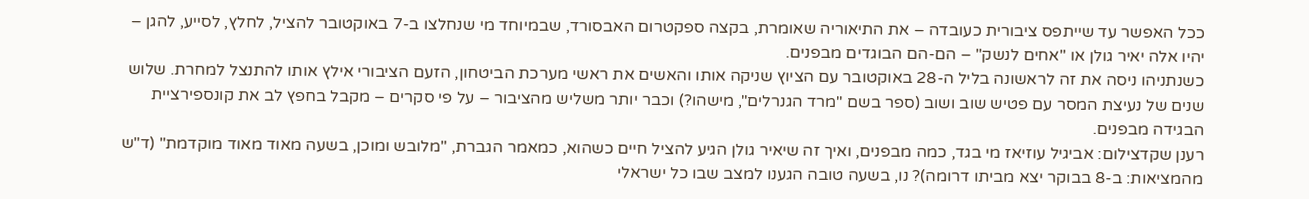ככל האפשר עד שייתפס ציבורית כעובדה – את התיאוריה שאומרת, בקצה ספקטרום האבסורד, שבמיוחד מי שנחלצו ב-7 באוקטובר להציל, לחלץ, לסייע, להגן – יהיו אלה יאיר גולן או "אחים לנשק" – הם-הם הבוגדים מבפנים.
כשנתניהו ניסה את זה לראשונה בליל ה-28 באוקטובר עם הציוץ שניקה אותו והאשים את ראשי מערכת הביטחון, הזעם הציבורי אילץ אותו להתנצל למחרת. שלוש שנים של נעיצת המסר עם פטיש שוב ושוב (ספר בשם "מרד הגנרלים", מישהו?) וכבר יותר משליש מהציבור – על פי סקרים – מקבל בחפץ לב את קונספירציית הבגידה מבפנים.
רענן שקדצילום: אביגיל עוזיאז מי בגד, כמה מבפנים, ואיך זה שיאיר גולן הגיע להציל חיים כשהוא, כמאמר הגברת, "מלובש ומוכן, בשעה מאוד מאוד מוקדמת" (ד"ש מהמציאות: ב-8 בבוקר יצא מביתו דרומה)? נו, בשעה טובה הגענו למצב שבו כל ישראלי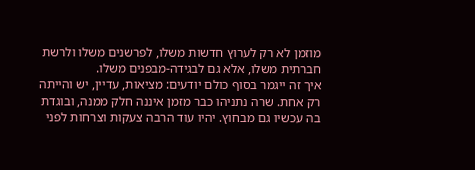מוזמן לא רק לערוץ חדשות משלו, לפרשנים משלו ולרשת חברתית משלו, אלא גם לבגידה-מבפנים משלו.
איך זה ייגמר בסוף כולם יודעים: מציאות, עדיין, יש והייתה רק אחת. שרה נתניהו כבר מזמן איננה חלק ממנה, ובוגדת בה עכשיו גם מבחוץ. יהיו עוד הרבה צעקות וצרחות לפני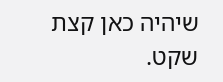שיהיה כאן קצת שקט.